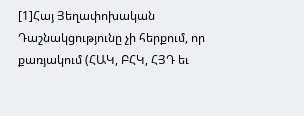[1]Հայ Յեղափոխական Դաշնակցությունը չի հերքում, որ քառյակում (ՀԱԿ, ԲՀԿ, ՀՅԴ եւ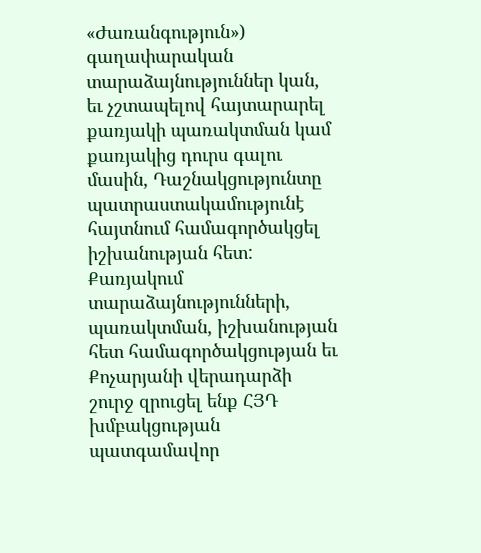«Ժառանգություն») գաղափարական տարաձայնություններ կան, եւ չշտապելով հայտարարել քառյակի պառակտման կամ քառյակից դուրս գալու մասին, Դաշնակցությունտը պատրաստակամությունէ հայտնում համագործակցել իշխանության հետ:
Քառյակում տարաձայնությունների, պառակտման, իշխանության հետ համագործակցության եւ Քոչարյանի վերադարձի շուրջ զրուցել ենք ՀՅԴ խմբակցության պատգամավոր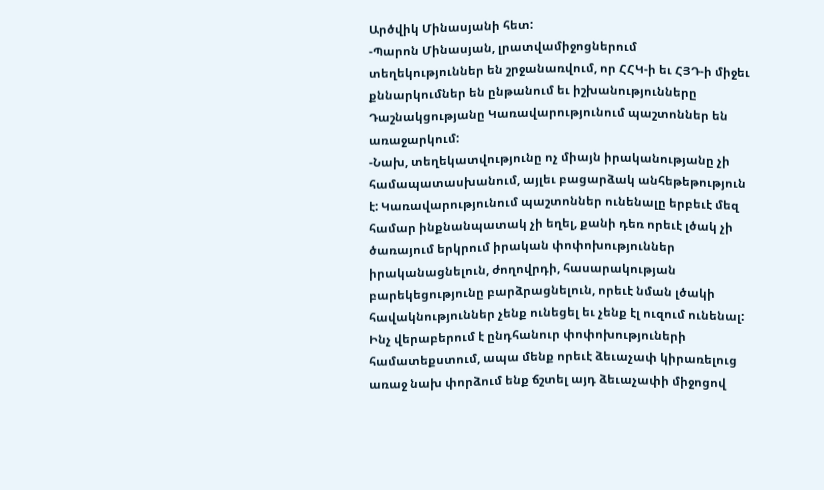Արծվիկ Մինասյանի հետ:
-Պարոն Մինասյան, լրատվամիջոցներում տեղեկություններ են շրջանառվում, որ ՀՀԿ-ի եւ ՀՅԴ-ի միջեւ քննարկումներ են ընթանում եւ իշխանությունները Դաշնակցությանը Կառավարությունում պաշտոններ են առաջարկում:
-Նախ, տեղեկատվությունը ոչ միայն իրականությանը չի համապատասխանում, այլեւ բացարձակ անհեթեթություն է: Կառավարությունում պաշտոններ ունենալը երբեւէ մեզ համար ինքնանպատակ չի եղել, քանի դեռ որեւէ լծակ չի ծառայում երկրում իրական փոփոխություններ իրականացնելուն, ժողովրդի, հասարակության բարեկեցությունը բարձրացնելուն, որեւէ նման լծակի հավակնություններ չենք ունեցել եւ չենք էլ ուզում ունենալ: Ինչ վերաբերում է ընդհանուր փոփոխություների համատեքստում, ապա մենք որեւէ ձեւաչափ կիրառելուց առաջ նախ փորձում ենք ճշտել այդ ձեւաչափի միջոցով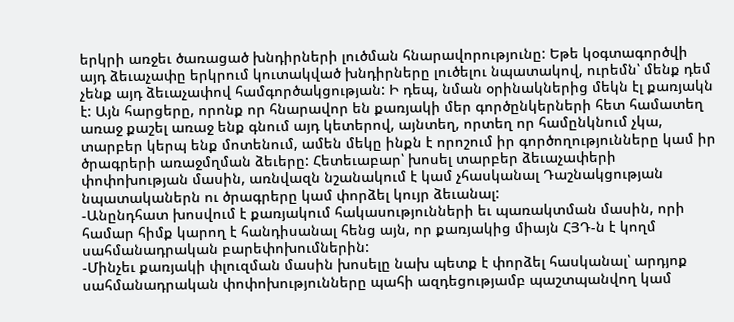երկրի առջեւ ծառացած խնդիրների լուծման հնարավորությունը: Եթե կօգտագործվի այդ ձեւաչափը երկրում կուտակված խնդիրները լուծելու նպատակով, ուրեմն՝ մենք դեմ չենք այդ ձեւաչափով համգործակցության: Ի դեպ, նման օրինակներից մեկն էլ քառյակն է: Այն հարցերը, որոնք որ հնարավոր են քառյակի մեր գործընկերների հետ համատեղ առաջ քաշել առաջ ենք գնում այդ կետերով, այնտեղ, որտեղ որ համընկնում չկա, տարբեր կերպ ենք մոտենում, ամեն մեկը ինքն է որոշում իր գործողությունները կամ իր ծրագրերի առաջմղման ձեւերը: Հետեւաբար՝ խոսել տարբեր ձեւաչափերի փոփոխության մասին, առնվազն նշանակում է կամ չհասկանալ Դաշնակցության նպատականերն ու ծրագրերը կամ փորձել կույր ձեւանալ:
-Անընդհատ խոսվում է քառյակում հակասությունների եւ պառակտման մասին, որի համար հիմք կարող է հանդիսանալ հենց այն, որ քառյակից միայն ՀՅԴ-ն է կողմ սահմանադրական բարեփոխումներին:
-Մինչեւ քառյակի փլուզման մասին խոսելը նախ պետք է փորձել հասկանալ՝ արդյոք սահմանադրական փոփոխությունները պահի ազդեցությամբ պաշտպանվող կամ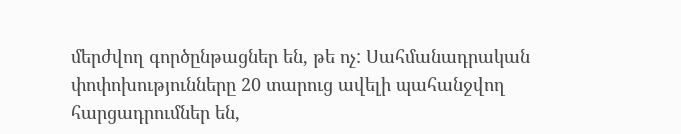մերժվող գործընթացներ են, թե ոչ: Սահմանադրական փոփոխությունները 20 տարուց ավելի պահանջվող հարցադրումներ են,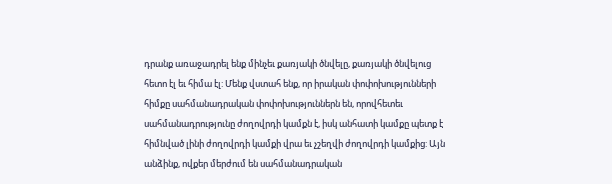դրանք առաջադրել ենք մինչեւ քառյակի ծնվելը, քառյակի ծնվելուց հետո էլ եւ հիմա էլ: Մենք վստահ ենք, որ իրական փոփոխությունների հիմքը սահմանադրական փոփոխություններն են, որովհետեւ սահմանադրությունը ժողովրդի կամքն է, իսկ անհատի կամքը պետք է հիմնված լինի ժողովրդի կամքի վրա եւ չշեղվի ժողովրդի կամքից: Այն անձինք, ովքեր մերժում են սահմանադրական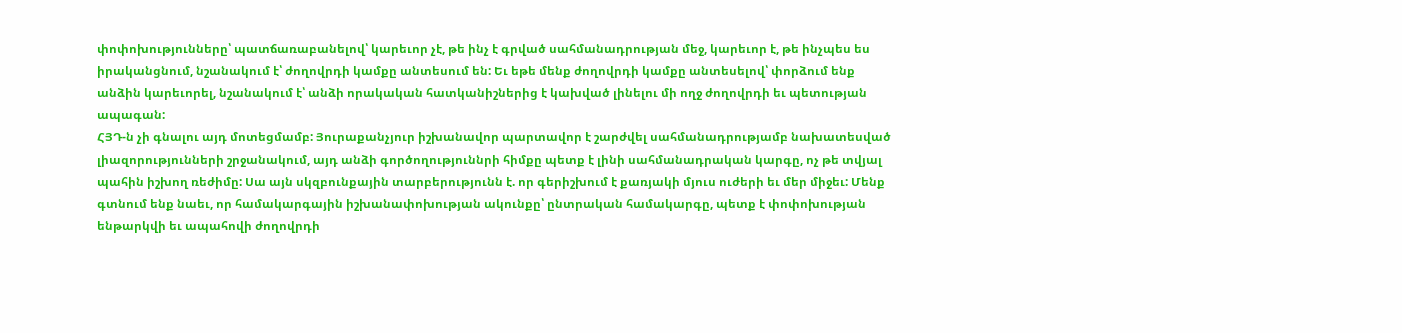փոփոխությունները՝ պատճառաբանելով՝ կարեւոր չէ, թե ինչ է գրված սահմանադրության մեջ, կարեւոր է, թե ինչպես ես իրականցնում, նշանակում է՝ ժողովրդի կամքը անտեսում են: Եւ եթե մենք ժողովրդի կամքը անտեսելով՝ փորձում ենք անձին կարեւորել, նշանակում է՝ անձի որակական հատկանիշներից է կախված լինելու մի ողջ ժողովրդի եւ պետության ապագան:
ՀՅԴ-ն չի գնալու այդ մոտեցմամբ: Յուրաքանչյուր իշխանավոր պարտավոր է շարժվել սահմանադրությամբ նախատեսված լիազորությունների շրջանակում, այդ անձի գործողություննրի հիմքը պետք է լինի սահմանադրական կարգը, ոչ թե տվյալ պահին իշխող ռեժիմը: Սա այն սկզբունքային տարբերությունն է. որ գերիշխում է քառյակի մյուս ուժերի եւ մեր միջեւ: Մենք գտնում ենք նաեւ, որ համակարգային իշխանափոխության ակունքը՝ ընտրական համակարգը, պետք է փոփոխության ենթարկվի եւ ապահովի ժողովրդի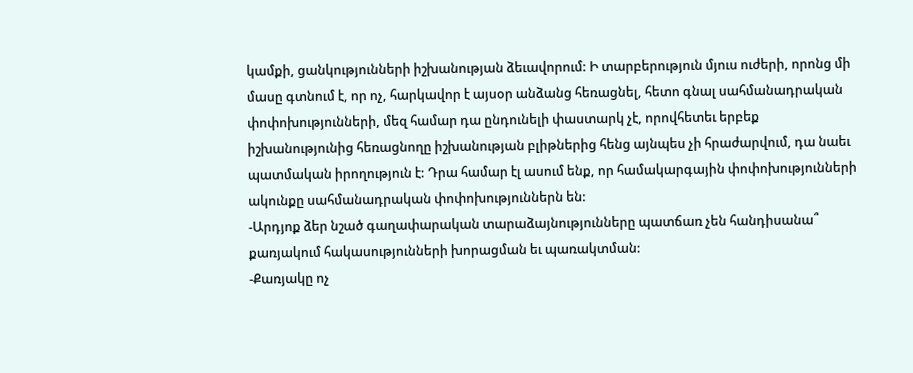կամքի, ցանկությունների իշխանության ձեւավորում: Ի տարբերություն մյուս ուժերի, որոնց մի մասը գտնում է, որ ոչ, հարկավոր է այսօր անձանց հեռացնել, հետո գնալ սահմանադրական փոփոխությունների, մեզ համար դա ընդունելի փաստարկ չէ, որովհետեւ երբեք իշխանությունից հեռացնողը իշխանության բլիթներից հենց այնպես չի հրաժարվում, դա նաեւ պատմական իրողություն է: Դրա համար էլ ասում ենք, որ համակարգային փոփոխությունների ակունքը սահմանադրական փոփոխություններն են:
-Արդյոք ձեր նշած գաղափարական տարաձայնությունները պատճառ չեն հանդիսանա՞ քառյակում հակասությունների խորացման եւ պառակտման:
-Քառյակը ոչ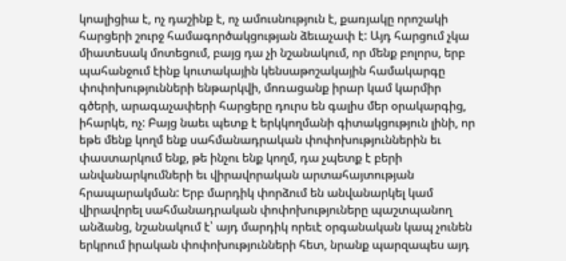կոալիցիա է, ոչ դաշինք է, ոչ ամուսնություն է, քառյակը որոշակի հարցերի շուրջ համագործակցության ձեւաչափ է: Այդ հարցում չկա միատեսակ մոտեցում, բայց դա չի նշանակում, որ մենք բոլորս, երբ պահանջում էինք կուտակային կենսաթոշակային համակարգը փոփոխությունների ենթարկվի, մոռացանք իրար կամ կարմիր գծերի, արագաչափերի հարցերը դուրս են գալիս մեր օրակարգից, իհարկե, ոչ: Բայց նաեւ պետք է երկկողմանի գիտակցություն լինի, որ եթե մենք կողմ ենք սահմանադրական փոփոխություններին եւ փաստարկում ենք, թե ինչու ենք կողմ, դա չպետք է բերի անվանարկումների եւ վիրավորական արտահայտության հրապարակման: Երբ մարդիկ փորձում են անվանարկել կամ վիրավորել սահմանադրական փոփոխություները պաշտպանող անձանց, նշանակում է՝ այդ մարդիկ որեւէ օրգանական կապ չունեն երկրում իրական փոփոխությունների հետ, նրանք պարզապես այդ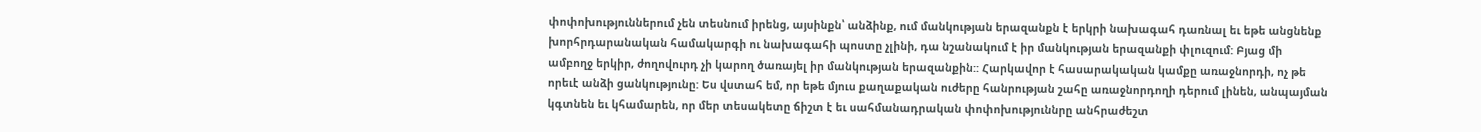փոփոխություններում չեն տեսնում իրենց, այսինքն՝ անձինք, ում մանկության երազանքն է երկրի նախագահ դառնալ եւ եթե անցնենք խորհրդարանական համակարգի ու նախագահի պոստը չլինի, դա նշանակում է իր մանկության երազանքի փլուզում: Բյաց մի ամբողջ երկիր, ժողովուրդ չի կարող ծառայել իր մանկության երազանքին:: Հարկավոր է հասարակական կամքը առաջնորդի, ոչ թե որեւէ անձի ցանկությունը: Ես վստահ եմ, որ եթե մյուս քաղաքական ուժերը հանրության շահը առաջնորդողի դերում լինեն, անպայման կգտնեն եւ կհամարեն, որ մեր տեսակետը ճիշտ է եւ սահմանադրական փոփոխություննրը անհրաժեշտ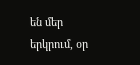են մեր երկրում, օր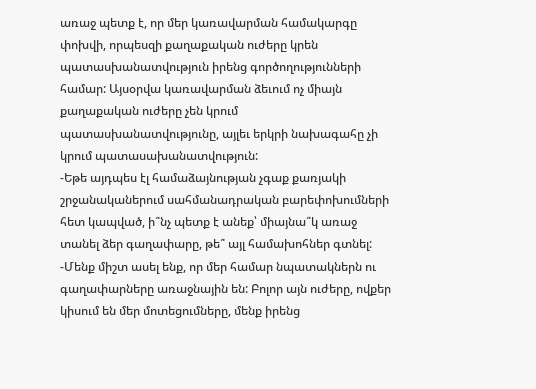առաջ պետք է, որ մեր կառավարման համակարգը փոխվի, որպեսզի քաղաքական ուժերը կրեն պատասխանատվություն իրենց գործողությունների համար: Այսօրվա կառավարման ձեւում ոչ միայն քաղաքական ուժերը չեն կրում պատասխանատվությունը, այլեւ երկրի նախագահը չի կրում պատասախանատվություն:
-Եթե այդպես էլ համաձայնության չգաք քառյակի շրջանականերում սահմանադրական բարեփոխումների հետ կապված, ի՞նչ պետք է անեք՝ միայնա՞կ առաջ տանել ձեր գաղափարը, թե՞ այլ համախոհներ գտնել:
-Մենք միշտ ասել ենք, որ մեր համար նպատակներն ու գաղափարները առաջնային են: Բոլոր այն ուժերը, ովքեր կիսում են մեր մոտեցումները, մենք իրենց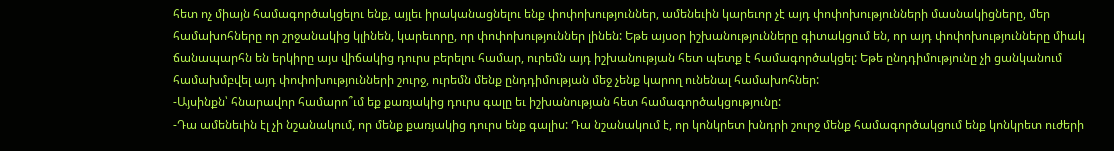հետ ոչ միայն համագործակցելու ենք, այլեւ իրականացնելու ենք փոփոխություններ, ամենեւին կարեւոր չէ այդ փոփոխությունների մասնակիցները, մեր համախոհները որ շրջանակից կլինեն, կարեւորը, որ փոփոխություններ լինեն: Եթե այսօր իշխանությունները գիտակցում են, որ այդ փոփոխությունները միակ ճանապարհն են երկիրը այս վիճակից դուրս բերելու համար, ուրեմն այդ իշխանության հետ պետք է համագործակցել: Եթե ընդդիմությունը չի ցանկանում համախմբվել այդ փոփոխությունների շուրջ, ուրեմն մենք ընդդիմության մեջ չենք կարող ունենալ համախոհներ:
-Այսինքն՝ հնարավոր համարո՞ւմ եք քառյակից դուրս գալը եւ իշխանության հետ համագործակցությունը:
-Դա ամենեւին էլ չի նշանակում, որ մենք քառյակից դուրս ենք գալիս: Դա նշանակում է, որ կոնկրետ խնդրի շուրջ մենք համագործակցում ենք կոնկրետ ուժերի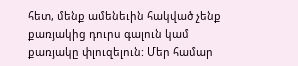հետ, մենք ամենեւին հակված չենք քառյակից դուրս գալուն կամ քառյակը փլուզելուն: Մեր համար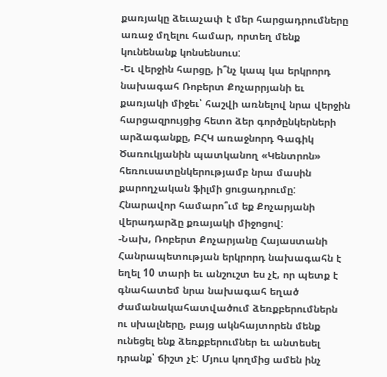քառյակը ձեւաչափ է մեր հարցադրումները առաջ մղելու համար, որտեղ մենք կունենանք կոնսենսուս:
-Եւ վերջին հարցը, ի՞նչ կապ կա երկրորդ նախագահ Ռոբերտ Քոչարրյանի եւ քառյակի միջեւ՝ հաշվի առնելով նրա վերջին հարցազրույցից հետո ձեր գործընկերների արձագանքը, ԲՀԿ առաջնորդ Գագիկ Ծառուկյանին պատկանող «Կենտրոն» հեռուսատընկերությամբ նրա մասին քարողչական ֆիլմի ցուցադրումը: Հնարավոր համարո՞ւմ եք Քոչարյանի վերադարձը քռայակի միջոցով:
-Նախ, Ռոբերտ Քոչարյանը Հայաստանի Հանրապետության երկրորդ նախագահն է եղել 10 տարի եւ անշուշտ ես չէ, որ պետք է գնահատեմ նրա նախագահ եղած ժամանակահատվածում ձեռքբերումներն ու սխալները, բայց ակնհայտորեն մենք ունեցել ենք ձեռքբերումներ եւ անտեսել դրանք՝ ճիշտ չէ: Մյուս կողմից ամեն ինչ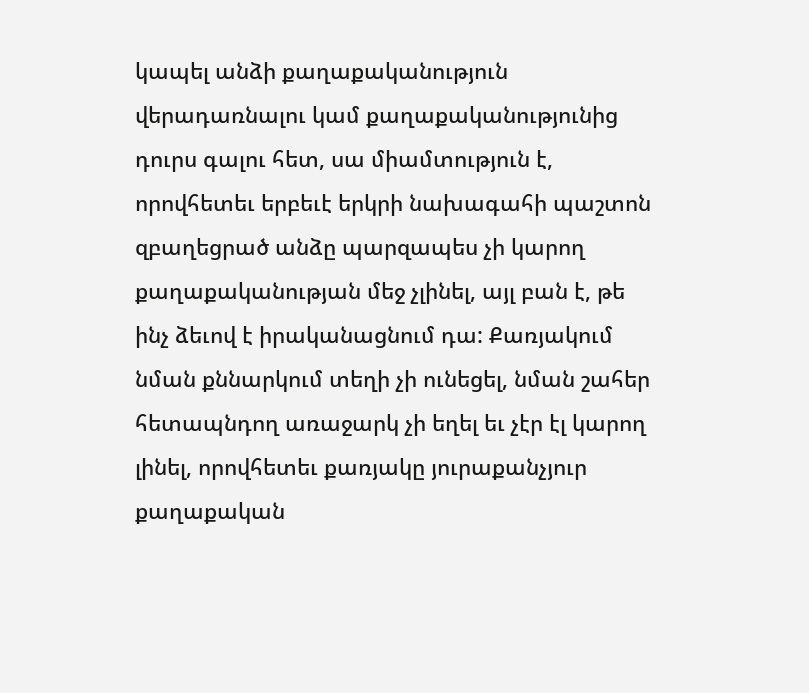կապել անձի քաղաքականություն վերադառնալու կամ քաղաքականությունից դուրս գալու հետ, սա միամտություն է, որովհետեւ երբեւէ երկրի նախագահի պաշտոն զբաղեցրած անձը պարզապես չի կարող քաղաքականության մեջ չլինել, այլ բան է, թե ինչ ձեւով է իրականացնում դա: Քառյակում նման քննարկում տեղի չի ունեցել, նման շահեր հետապնդող առաջարկ չի եղել եւ չէր էլ կարող լինել, որովհետեւ քառյակը յուրաքանչյուր քաղաքական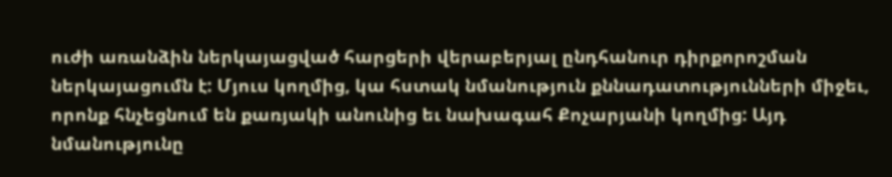ուժի առանձին ներկայացված հարցերի վերաբերյալ ընդհանուր դիրքորոշման ներկայացումն է: Մյուս կողմից, կա հստակ նմանություն քննադատությունների միջեւ, որոնք հնչեցնում են քառյակի անունից եւ նախագահ Քոչարյանի կողմից: Այդ նմանությունը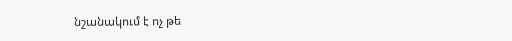նշանակում է ոչ թե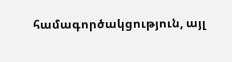համագործակցություն, այլ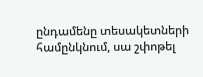ընդամենը տեսակետների համընկնում, սա շփոթել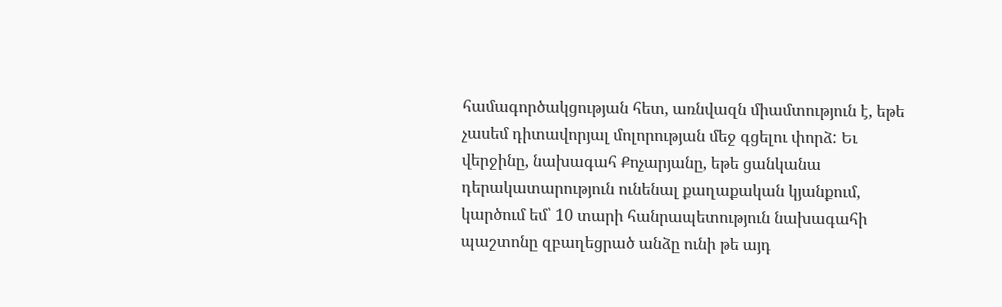համագործակցության հետ, առնվազն միամտություն է, եթե չասեմ դիտավորյալ մոլորության մեջ գցելու փորձ: Եւ վերջինը, նախագահ Քոչարյանը, եթե ցանկանա դերակատարություն ունենալ քաղաքական կյանքում, կարծում եմ՝ 10 տարի հանրապետություն նախագահի պաշտոնը զբաղեցրած անձը ունի թե այդ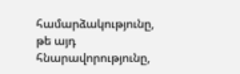համարձակությունը, թե այդ հնարավորությունը,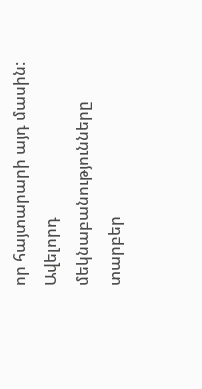որ հայտարարի այդ մասին: Ավելորդ մեկնաբանությունները տարբեր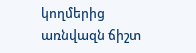կողմերից առնվազն ճիշտ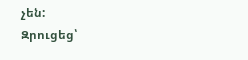չեն:
Զրուցեց՝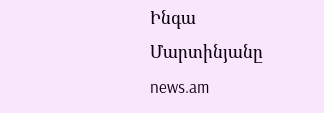Ինգա Մարտինյանը
news.am